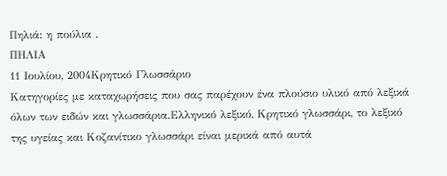Πηλιά: η πούλια .
ΠΗΛΙΑ
11 Ιουλίου, 2004Κρητικό Γλωσσάριο
Κατηγορίες με καταχωρήσεις που σας παρέχουν ένα πλούσιο υλικό από λεξικά όλων των ειδών και γλωσσάρια.Eλληνικό λεξικό, Kρητικό γλωσσάρι, το λεξικό της υγείας και Kοζανίτικο γλωσσάρι είναι μερικά από αυτά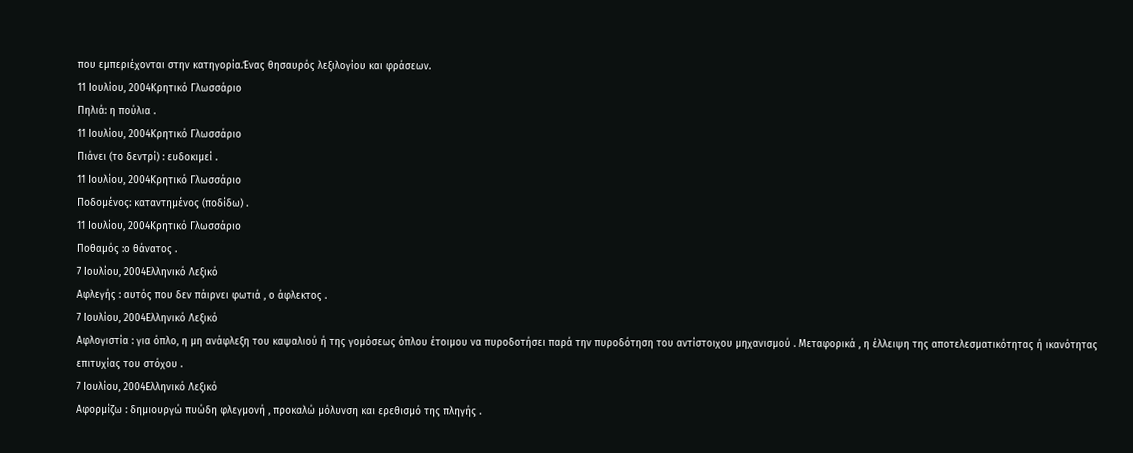που εμπεριέχονται στην κατηγορία.Ένας θησαυρός λεξιλογίου και φράσεων.
11 Ιουλίου, 2004Κρητικό Γλωσσάριο
Πηλιά: η πούλια .
11 Ιουλίου, 2004Κρητικό Γλωσσάριο
Πιάνει (το δεντρί) : ευδοκιμεί .
11 Ιουλίου, 2004Κρητικό Γλωσσάριο
Ποδομένος: καταντημένος (ποδίδω) .
11 Ιουλίου, 2004Κρητικό Γλωσσάριο
Ποθαμός :ο θάνατος .
7 Ιουλίου, 2004Ελληνικό Λεξικό
Αφλεγής : αυτός που δεν πάιρνει φωτιά , ο άφλεκτος .
7 Ιουλίου, 2004Ελληνικό Λεξικό
Αφλογιστία : για όπλο, η μη ανάφλεξη του καψαλιού ή της γομόσεως όπλου έτοιμου να πυροδοτήσει παρά την πυροδότηση του αντίστοιχου μηχανισμού . Μεταφορικά , η έλλειψη της αποτελεσματικότητας ή ικανότητας επιτυχίας του στόχου .
7 Ιουλίου, 2004Ελληνικό Λεξικό
Αφορμίζω : δημιουργώ πυώδη φλεγμονή , προκαλώ μόλυνση και ερεθισμό της πληγής .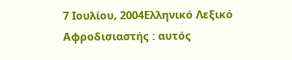7 Ιουλίου, 2004Ελληνικό Λεξικό
Αφροδισιαστής : αυτός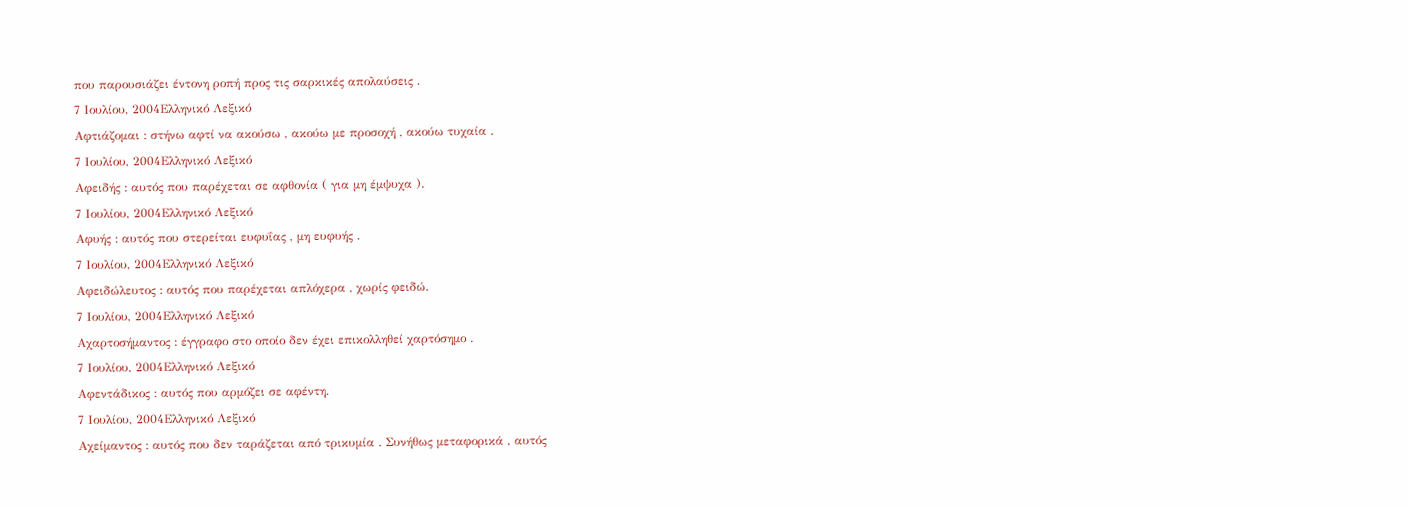που παρουσιάζει έντονη ροπή προς τις σαρκικές απολαύσεις .
7 Ιουλίου, 2004Ελληνικό Λεξικό
Αφτιάζομαι : στήνω αφτί να ακούσω , ακούω με προσοχή , ακούω τυχαία .
7 Ιουλίου, 2004Ελληνικό Λεξικό
Αφειδής : αυτός που παρέχεται σε αφθονία ( για μη έμψυχα ).
7 Ιουλίου, 2004Ελληνικό Λεξικό
Αφυής : αυτός που στερείται ευφυΐας , μη ευφυής .
7 Ιουλίου, 2004Ελληνικό Λεξικό
Αφειδώλευτος : αυτός που παρέχεται απλόχερα , χωρίς φειδώ.
7 Ιουλίου, 2004Ελληνικό Λεξικό
Αχαρτοσήμαντος : έγγραφο στο οποίο δεν έχει επικολληθεί χαρτόσημο .
7 Ιουλίου, 2004Ελληνικό Λεξικό
Αφεντάδικος : αυτός που αρμόζει σε αφέντη.
7 Ιουλίου, 2004Ελληνικό Λεξικό
Αχείμαντος : αυτός που δεν ταράζεται από τρικυμία . Συνήθως μεταφορικά , αυτός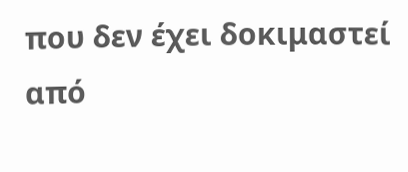που δεν έχει δοκιμαστεί από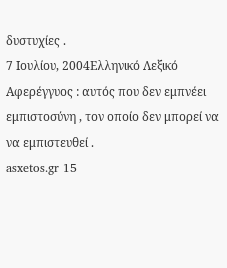δυστυχίες .
7 Ιουλίου, 2004Ελληνικό Λεξικό
Αφερέγγυος : αυτός που δεν εμπνέει εμπιστοσύνη , τον οποίο δεν μπορεί να να εμπιστευθεί .
asxetos.gr 15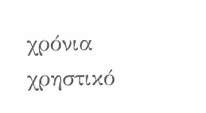χρόνια χρηστικό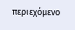περιεχόμενο